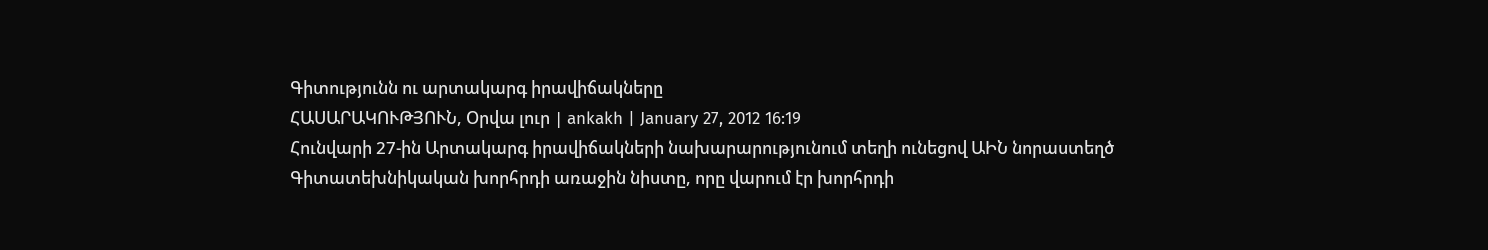Գիտությունն ու արտակարգ իրավիճակները
ՀԱՍԱՐԱԿՈՒԹՅՈՒՆ, Օրվա լուր | ankakh | January 27, 2012 16:19
Հունվարի 27-ին Արտակարգ իրավիճակների նախարարությունում տեղի ունեցով ԱԻՆ նորաստեղծ Գիտատեխնիկական խորհրդի առաջին նիստը, որը վարում էր խորհրդի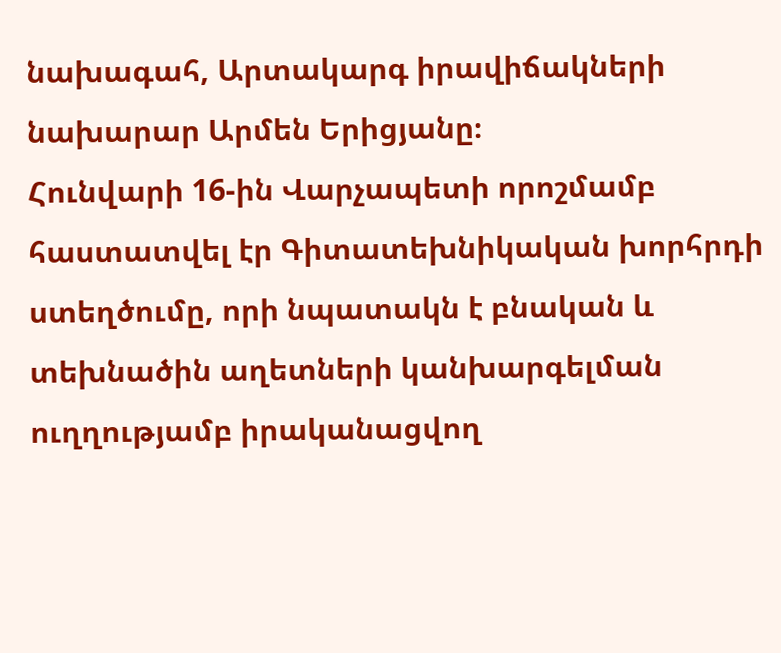նախագահ, Արտակարգ իրավիճակների նախարար Արմեն Երիցյանը։
Հունվարի 16-ին Վարչապետի որոշմամբ հաստատվել էր Գիտատեխնիկական խորհրդի ստեղծումը, որի նպատակն է բնական և տեխնածին աղետների կանխարգելման ուղղությամբ իրականացվող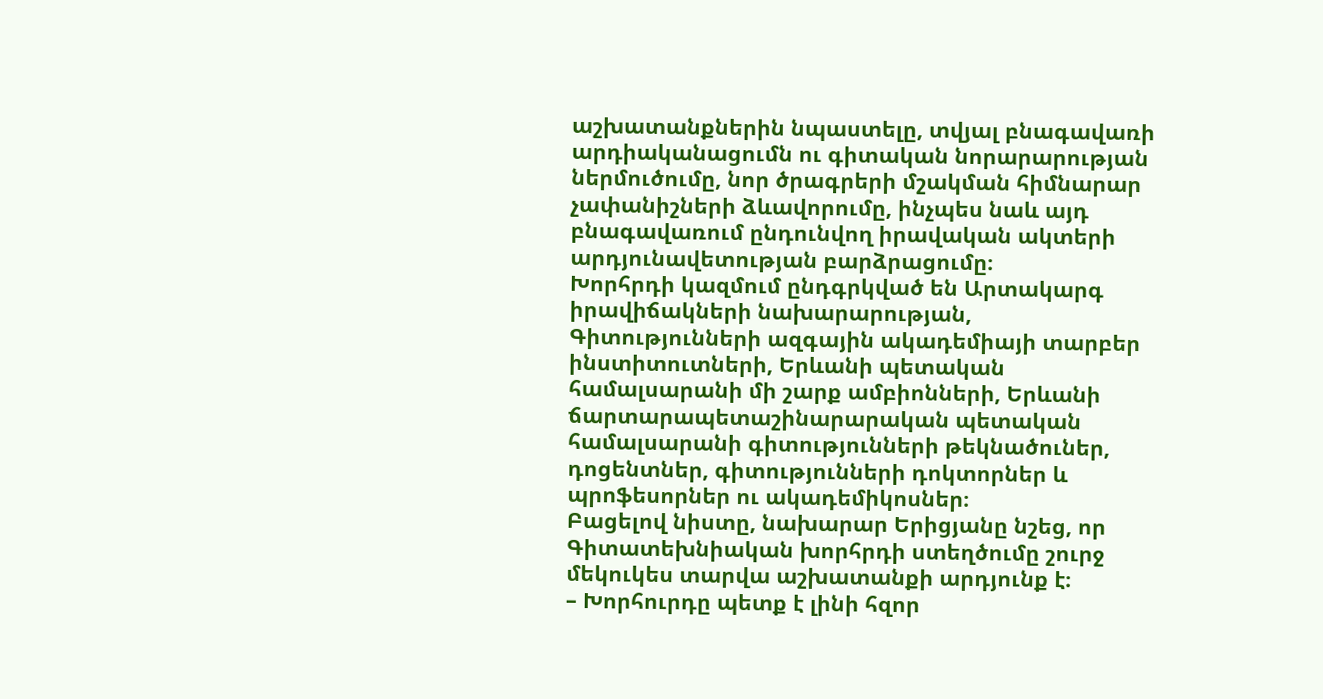աշխատանքներին նպաստելը, տվյալ բնագավառի արդիականացումն ու գիտական նորարարության ներմուծումը, նոր ծրագրերի մշակման հիմնարար չափանիշների ձևավորումը, ինչպես նաև այդ բնագավառում ընդունվող իրավական ակտերի արդյունավետության բարձրացումը։
Խորհրդի կազմում ընդգրկված են Արտակարգ իրավիճակների նախարարության, Գիտությունների ազգային ակադեմիայի տարբեր ինստիտուտների, Երևանի պետական համալսարանի մի շարք ամբիոնների, Երևանի ճարտարապետաշինարարական պետական համալսարանի գիտությունների թեկնածուներ, դոցենտներ, գիտությունների դոկտորներ և պրոֆեսորներ ու ակադեմիկոսներ։
Բացելով նիստը, նախարար Երիցյանը նշեց, որ Գիտատեխնիական խորհրդի ստեղծումը շուրջ մեկուկես տարվա աշխատանքի արդյունք է։
– Խորհուրդը պետք է լինի հզոր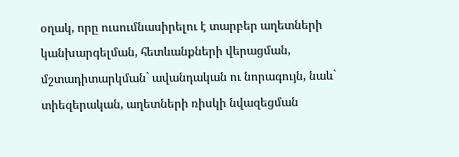օղակ, որը ուսումնասիրելու է տարբեր աղետների կանխարգելման, հետևանքների վերացման, մշտադիտարկման` ավանդական ու նորագույն, նաև` տիեզերական, աղետների ռիսկի նվազեցման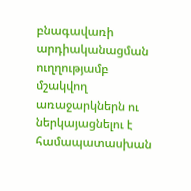բնագավառի արդիականացման ուղղությամբ մշակվող առաջարկներն ու ներկայացնելու է համապատասխան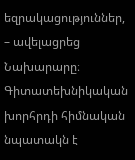եզրակացություններ, – ավելացրեց Նախարարը։
Գիտատեխնիկական խորհրդի հիմնական նպատակն է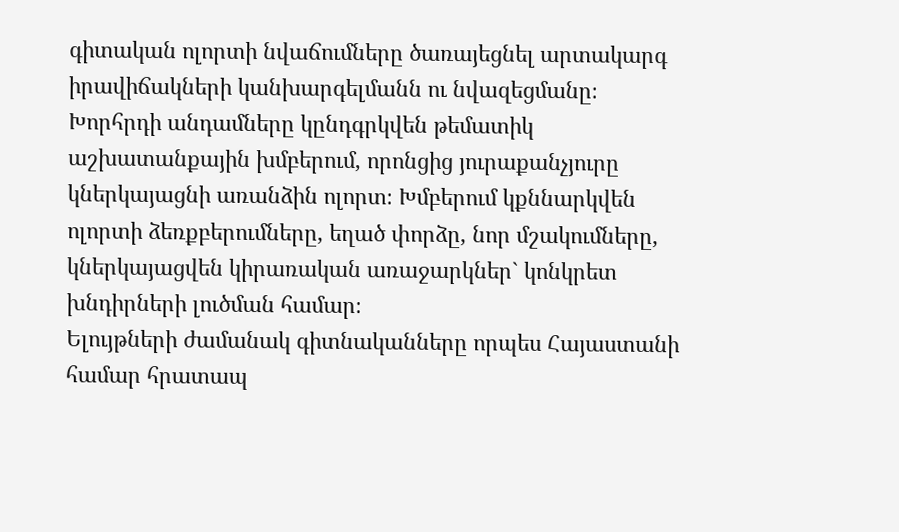գիտական ոլորտի նվաճումները ծառայեցնել արտակարգ իրավիճակների կանխարգելմանն ու նվազեցմանը։ Խորհրդի անդամները կընդգրկվեն թեմատիկ աշխատանքային խմբերում, որոնցից յուրաքանչյուրը կներկայացնի առանձին ոլորտ։ Խմբերում կքննարկվեն ոլորտի ձեռքբերումները, եղած փորձը, նոր մշակումները, կներկայացվեն կիրառական առաջարկներ` կոնկրետ խնդիրների լուծման համար։
Ելույթների ժամանակ գիտնականները որպես Հայաստանի համար հրատապ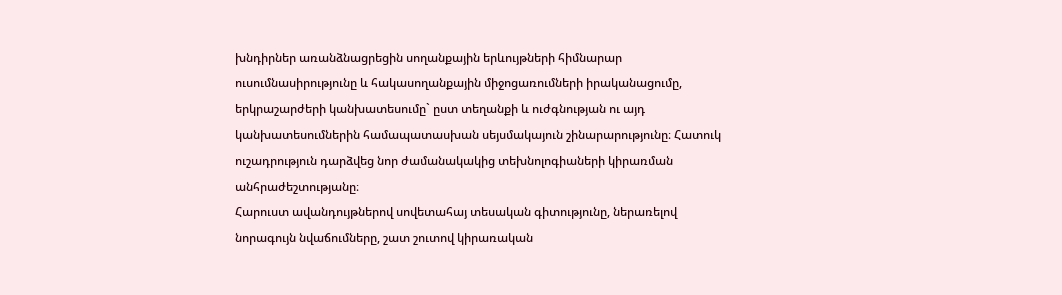խնդիրներ առանձնացրեցին սողանքային երևույթների հիմնարար ուսումնասիրությունը և հակասողանքային միջոցառումների իրականացումը, երկրաշարժերի կանխատեսումը` ըստ տեղանքի և ուժգնության ու այդ կանխատեսումներին համապատասխան սեյսմակայուն շինարարությունը։ Հատուկ ուշադրություն դարձվեց նոր ժամանակակից տեխնոլոգիաների կիրառման անհրաժեշտությանը։
Հարուստ ավանդույթներով սովետահայ տեսական գիտությունը, ներառելով նորագույն նվաճումները, շատ շուտով կիրառական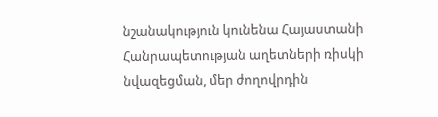նշանակություն կունենա Հայաստանի Հանրապետության աղետների ռիսկի նվազեցման, մեր ժողովրդին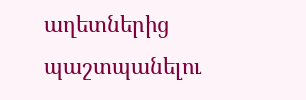աղետներից պաշտպանելու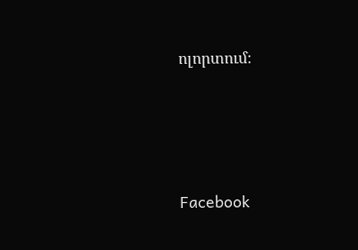ոլորտում։






Facebook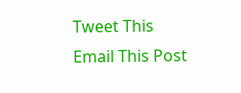Tweet This
Email This Post